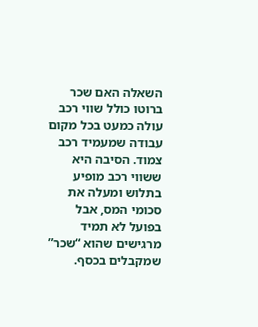השאלה האם שכר ברוטו כולל שווי רכב עולה כמעט בכל מקום עבודה שמעמיד רכב צמוד. הסיבה היא ששווי רכב מופיע בתלוש ומעלה את סכומי המס, אבל בפועל לא תמיד מרגישים שהוא “שכר” שמקבלים בכסף.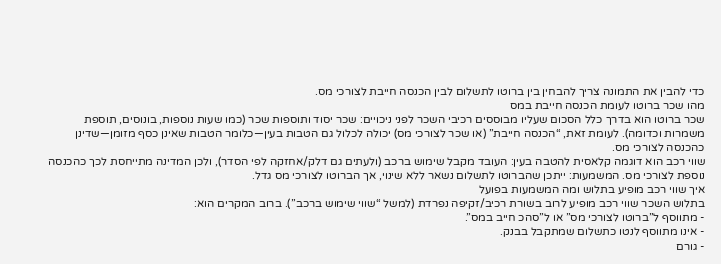כדי להבין את התמונה צריך להבחין בין ברוטו לתשלום לבין הכנסה חייבת לצורכי מס.
מהו שכר ברוטו לעומת הכנסה חייבת במס
שכר ברוטו הוא בדרך כלל הסכום שעליו מבוססים רכיבי השכר לפני ניכויים: שכר יסוד ותוספות שכר (כמו שעות נוספות, בונוסים, תוספת משמרות וכדומה). לעומת זאת, “הכנסה חייבת” (או שכר לצורכי מס) יכולה לכלול גם הטבות בעין—כלומר הטבות שאינן כסף מזומן—שדינן כהכנסה לצורכי מס.
שווי רכב הוא דוגמה קלאסית להטבה בעין: העובד מקבל שימוש ברכב (ולעתים גם דלק/אחזקה לפי הסדר), ולכן המדינה מתייחסת לכך כהכנסה נוספת לצורכי מס. המשמעות: ייתכן שהברוטו לתשלום נשאר ללא שינוי, אך הברוטו לצורכי מס גדל.
איך שווי רכב מופיע בתלוש ומה המשמעות בפועל
בתלוש השכר שווי רכב מופיע לרוב בשורת רכיב/זקיפה נפרדת (למשל “שווי שימוש ברכב”). ברוב המקרים הוא:
- מתווסף ל”ברוטו לצורכי מס” או ל”סהכ חייב במס”.
- אינו מתווסף לנטו כתשלום שמתקבל בבנק.
- גורם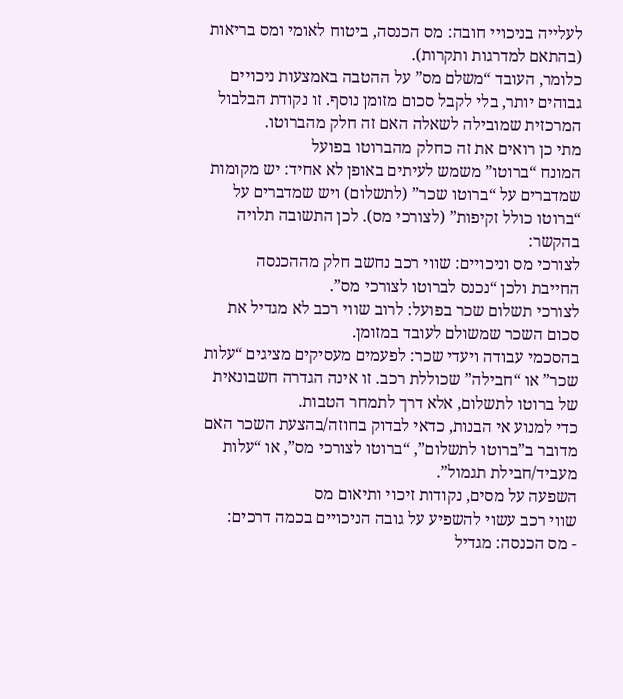לעלייה בניכויי חובה: מס הכנסה, ביטוח לאומי ומס בריאות (בהתאם למדרגות ותקרות).
כלומר, העובד “משלם מס” על ההטבה באמצעות ניכויים גבוהים יותר, בלי לקבל סכום מזומן נוסף. זו נקודת הבלבול המרכזית שמובילה לשאלה האם זה חלק מהברוטו.
מתי כן רואים את זה כחלק מהברוטו בפועל
המונח “ברוטו” משמש לעיתים באופן לא אחיד: יש מקומות שמדברים על “ברוטו שכר” (לתשלום) ויש שמדברים על “ברוטו כולל זקיפות” (לצורכי מס). לכן התשובה תלויה בהקשר:
לצורכי מס וניכויים: שווי רכב נחשב חלק מההכנסה החייבת ולכן “נכנס לברוטו לצורכי מס”.
לצורכי תשלום שכר בפועל: לרוב שווי רכב לא מגדיל את סכום השכר שמשולם לעובד במזומן.
בהסכמי עבודה ויעדי שכר: לפעמים מעסיקים מציגים “עלות שכר” או “חבילה” שכוללת רכב. זו אינה הגדרה חשבונאית של ברוטו לתשלום, אלא דרך לתמחר הטבות.
כדי למנוע אי הבנות, כדאי לבדוק בחוזה/בהצעת השכר האם מדובר ב”ברוטו לתשלום”, “ברוטו לצורכי מס”, או “עלות מעביד/חבילת תגמול”.
השפעה על מסים, נקודות זיכוי ותיאום מס
שווי רכב עשוי להשפיע על גובה הניכויים בכמה דרכים:
- מס הכנסה: מגדיל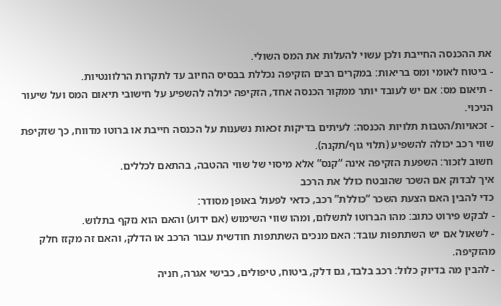את ההכנסה החייבת ולכן עשוי להעלות את המס השולי.
- ביטוח לאומי ומס בריאות: במקרים רבים הזקיפה נכללת בבסיס החיוב עד לתקרות הרלוונטיות.
- תיאום מס: אם יש לעובד יותר ממקור הכנסה אחד, הזקיפה יכולה להשפיע על חישובי תיאום המס ועל שיעור הניכוי.
- זכאויות/הטבות תלויות הכנסה: לעיתים בדיקות זכאות נשענות על הכנסה חייבת או ברוטו מדווח, כך שזקיפת שווי רכב יכולה להשפיע (תלוי גוף/תקנה).
חשוב לזכור: השפעת הזקיפה אינה “קנס” אלא מיסוי של שווי ההטבה, בהתאם לכללים.
איך לבדוק אם השכר שהובטח כולל את הרכב
כדי להבין האם הצעת השכר “כוללת” רכב, כדאי לפעול באופן מסודר:
- לבקש פירוט כתוב: מהו הברוטו לתשלום, ומהו שווי השימוש (אם ידוע) והאם הוא נזקף בתלוש.
- לשאול אם יש השתתפות עובד: האם מנכים השתתפות חודשית עבור הרכב או הדלק, והאם זה מקזז חלק מהזקיפה.
- להבין מה בדיוק כלול: רכב בלבד, גם דלק, ביטוח, טיפולים, כבישי אגרה, חניה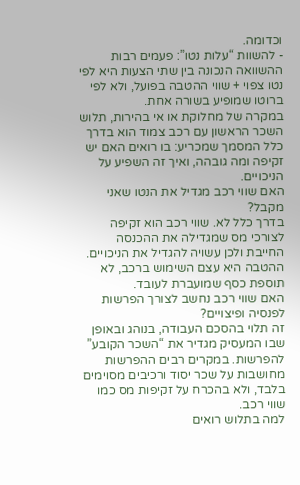וכדומה.
- להשוות “עלות נטו”: פעמים רבות ההשוואה הנכונה בין שתי הצעות היא לפי נטו צפוי + שווי ההטבה בפועל, ולא לפי ברוטו שמופיע בשורה אחת.
במקרה של מחלוקת או אי בהירות, תלוש השכר הראשון עם רכב צמוד הוא בדרך כלל המסמך שמכריע: בו רואים האם יש זקיפה ומה גובהה, ואיך זה השפיע על הניכויים.
האם שווי רכב מגדיל את הנטו שאני מקבל?
בדרך כלל לא. שווי רכב הוא זקיפה לצורכי מס שמגדילה את ההכנסה החייבת ולכן עשויה להגדיל את הניכויים. ההטבה היא עצם השימוש ברכב, לא תוספת כסף שמועברת לעובד.
האם שווי רכב נחשב לצורך הפרשות לפנסיה ופיצויים?
זה תלוי בהסכם העבודה, בנוהג ובאופן שבו המעסיק מגדיר את “השכר הקובע” להפרשות. במקרים רבים ההפרשות מחושבות על שכר יסוד ורכיבים מסוימים בלבד, ולא בהכרח על זקיפות מס כמו שווי רכב.
למה בתלוש רואים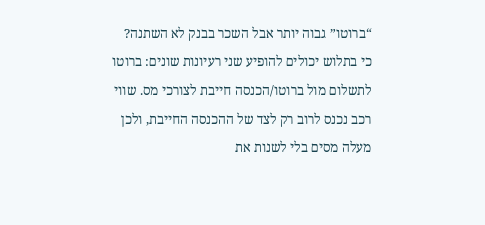“ברוטו” גבוה יותר אבל השכר בבנק לא השתנה?
כי בתלוש יכולים להופיע שני רעיונות שונים: ברוטו לתשלום מול ברוטו/הכנסה חייבת לצורכי מס. שווי רכב נכנס לרוב רק לצד של ההכנסה החייבת, ולכן מעלה מסים בלי לשנות את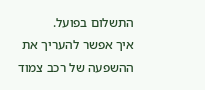התשלום בפועל.
איך אפשר להעריך את ההשפעה של רכב צמוד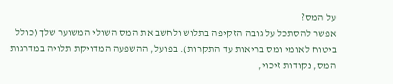על המס?
אפשר להסתכל על גובה הזקיפה בתלוש ולחשב את המס השולי המשוער שלך (כולל ביטוח לאומי ומס בריאות עד התקרות). בפועל, ההשפעה המדויקת תלויה במדרגות המס, נקודות זיכוי,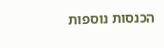הכנסות נוספות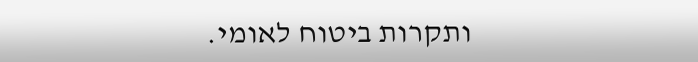ותקרות ביטוח לאומי.